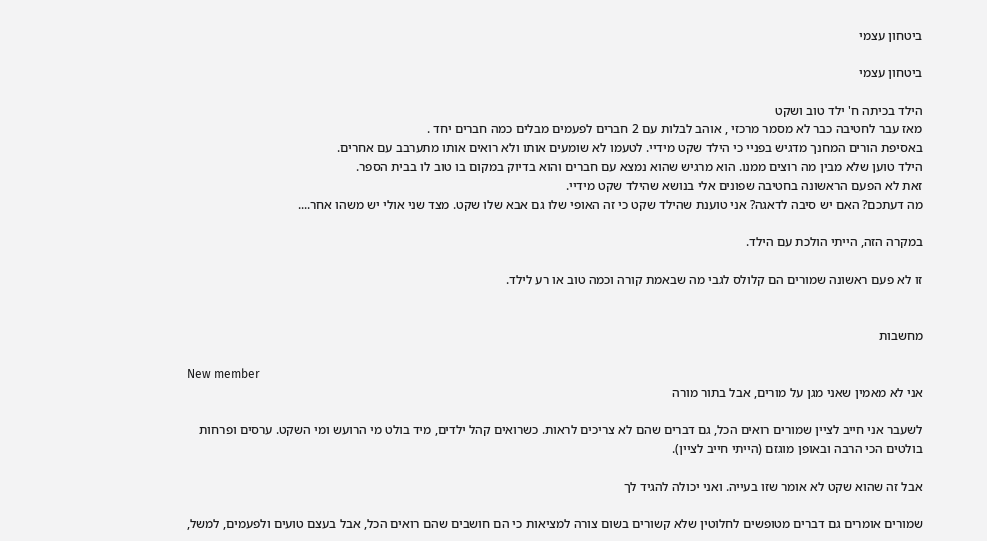ביטחון עצמי

ביטחון עצמי

הילד בכיתה ח' ילד טוב ושקט
מאז עבר לחטיבה כבר לא מסמר מרכזי , אוהב לבלות עם 2 חברים לפעמים מבלים כמה חברים יחד .
באסיפת הורים המחנך מדגיש בפניי כי הילד שקט מידיי. לטעמו לא שומעים אותו ולא רואים אותו מתערבב עם אחרים.
הילד טוען שלא מבין מה רוצים ממנו. הוא מרגיש שהוא נמצא עם חברים והוא בדיוק במקום בו טוב לו בבית הספר.
זאת לא הפעם הראשונה בחטיבה שפונים אלי בנושא שהילד שקט מידיי.
מה דעתכם? האם יש סיבה לדאגה? אני טוענת שהילד שקט כי זה האופי שלו גם אבא שלו שקט. מצד שני אולי יש משהו אחר....

במקרה הזה, הייתי הולכת עם הילד.

זו לא פעם ראשונה שמורים הם קלולס לגבי מה שבאמת קורה וכמה טוב או רע לילד.


מחשבות

New member
אני לא מאמין שאני מגן על מורים, אבל בתור מורה

לשעבר אני חייב לציין שמורים רואים הכל, גם דברים שהם לא צריכים לראות. כשרואים קהל ילדים, מיד בולט מי הרועש ומי השקט. ערסים ופרחות בולטים הכי הרבה ובאופן מוגזם (הייתי חייב לציין).

אבל זה שהוא שקט לא אומר שזו בעייה. ואני יכולה להגיד לך

שמורים אומרים גם דברים מטופשים לחלוטין שלא קשורים בשום צורה למציאות כי הם חושבים שהם רואים הכל, אבל בעצם טועים ולפעמים, למשל,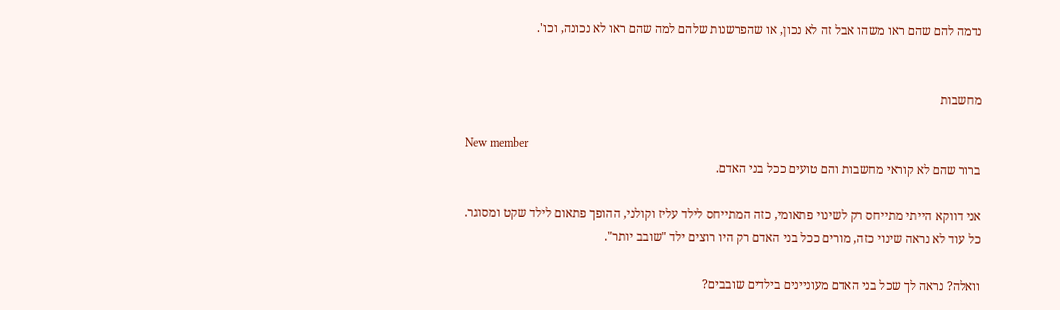נדמה להם שהם ראו משהו אבל זה לא נכון, או שהפרשנות שלהם למה שהם ראו לא נכונה, וכו'.


מחשבות

New member
ברור שהם לא קוראי מחשבות והם טועים ככל בני האדם.

אני דווקא הייתי מתייחס רק לשינוי פתאומי, כזה המתייחס לילד עליז וקולני, ההופך פתאום לילד שקט ומסוגר. כל עוד לא נראה שינוי כזה, מורים ככל בני האדם רק היו רוצים ילד "שובב יותר".

וואלה? נראה לך שכל בני האדם מעוניינים בילדים שובבים?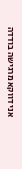אני דווקא מרגישה בודדה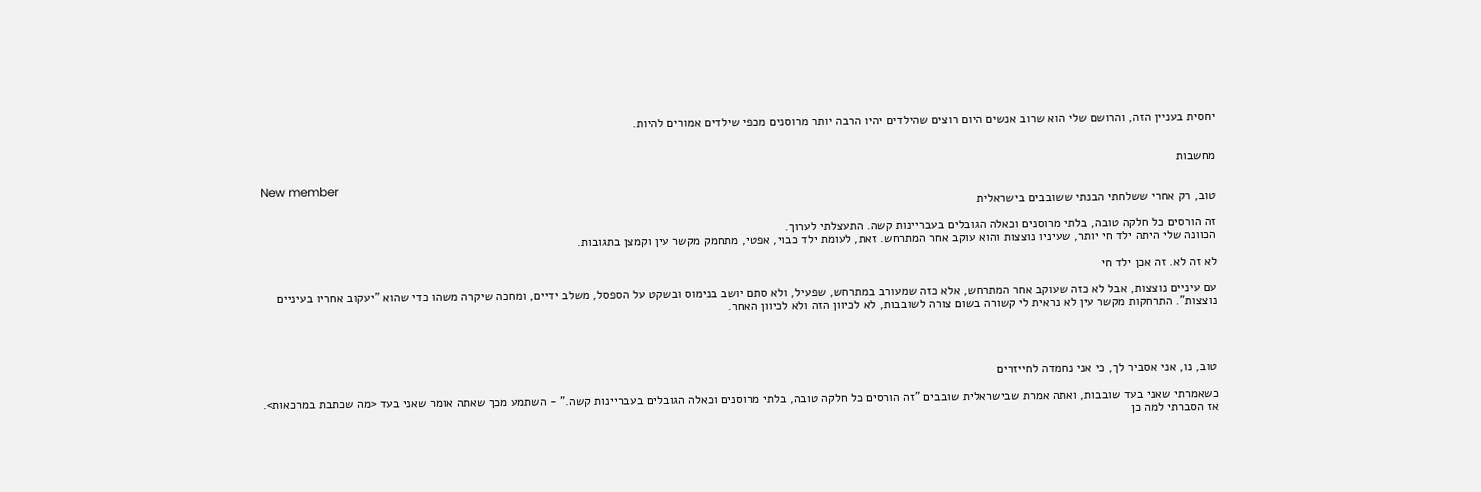יחסית בעניין הזה, והרושם שלי הוא שרוב אנשים היום רוצים שהילדים יהיו הרבה יותר מרוסנים מכפי שילדים אמורים להיות.


מחשבות

New member
טוב, רק אחרי ששלחתי הבנתי ששובבים בישראלית

זה הורסים כל חלקה טובה, בלתי מרוסנים וכאלה הגובלים בעבריינות קשה. התעצלתי לערוך.
הכוונה שלי היתה ילד חי יותר, שעיניו נוצצות והוא עוקב אחר המתרחש. זאת, לעומת ילד כבוי, אפטי, מתחמק מקשר עין וקמצן בתגובות.

לא זה לא. זה אכן ילד חי

עם עיניים נוצצות, אבל לא כזה שעוקב אחר המתרחש, אלא כזה שמעורב במתרחש, שפעיל, ולא סתם יושב בנימוס ובשקט על הספסל, משלב ידיים, ומחכה שיקרה משהו כדי שהוא "יעקוב אחריו בעיניים נוצצות". התרחקות מקשר עין לא נראית לי קשורה בשום צורה לשובבות, לא לכיוון הזה ולא לכיוון האחר.




טוב, נו, אני אסביר לך, כי אני נחמדה לחייזרים

כשאמרתי שאני בעד שובבות, ואתה אמרת שבישראלית שובבים "זה הורסים כל חלקה טובה, בלתי מרוסנים וכאלה הגובלים בעבריינות קשה." - השתמע מכך שאתה אומר שאני בעד <מה שכתבת במרכאות>.
אז הסברתי למה כן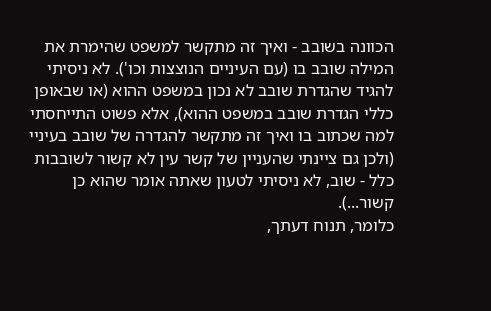הכוונה בשובב - ואיך זה מתקשר למשפט שהימרת את המילה שובב בו (עם העיניים הנוצצות וכו'). לא ניסיתי להגיד שהגדרת שובב לא נכון במשפט ההוא (או שבאופן כללי הגדרת שובב במשפט ההוא), אלא פשוט התייחסתי למה שכתוב בו ואיך זה מתקשר להגדרה של שובב בעיניי (ולכן גם ציינתי שהעניין של קשר עין לא קשור לשובבות כלל - שוב, לא ניסיתי לטעון שאתה אומר שהוא כן קשור...).
כלומר, תנוח דעתך,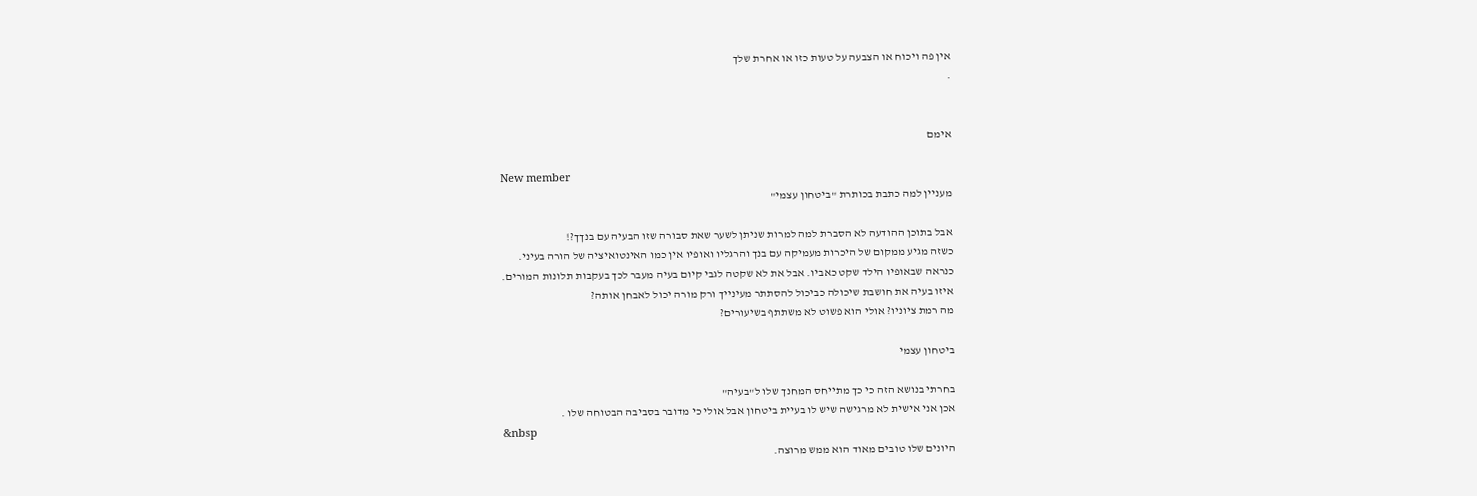אין פה ויכוח או הצבעה על טעות כזו או אחרת שלך
.


אימם

New member
מעניין למה כתבת בכותרת "ביטחון עצמי"

אבל בתוכן ההודעה לא הסברת למה למרות שניתן לשער שאת סבורה שזו הבעיה עם בנךך?!
כשזה מגיע ממקום של היכרות מעמיקה עם בנך והרגליו ואופיו אין כמו האינטואיציה של הורה בעיני.
כנראה שבאופיו הילד שקט כאביו. אבל את לא שקטה לגבי קיום בעיה מעבר לכך בעקבות תלונות המורים.
איזו בעיה את חושבת שיכולה כביכול להסתתר מעינייך ורק מורה יכול לאבחן אותה?
מה רמת ציוניו? אולי הוא פשוט לא משתתף בשיעורים?

ביטחון עצמי

בחרתי בנושא הזה כי כך מתייחס המחנך שלו ל"בעיה"
אכן אני אישית לא מרגישה שיש לו בעיית ביטחון אבל אולי כי מדובר בסביבה הבטוחה שלו .
&nbsp
היונים שלו טובים מאוד הוא ממש מרוצה.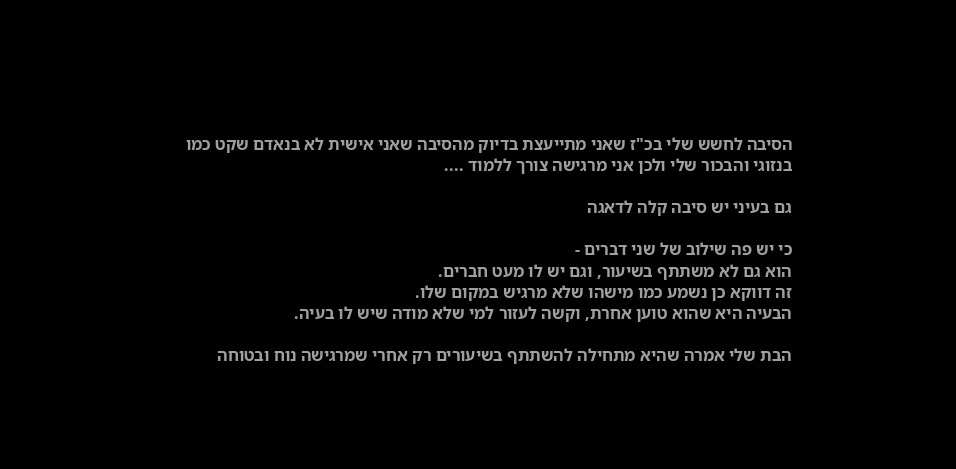הסיבה לחשש שלי בכ"ז שאני מתייעצת בדיוק מהסיבה שאני אישית לא בנאדם שקט כמו בנזוגי והבכור שלי ולכן אני מרגישה צורך ללמוד ....

גם בעיני יש סיבה קלה לדאגה

כי יש פה שילוב של שני דברים -
הוא גם לא משתתף בשיעור, וגם יש לו מעט חברים.
זה דווקא כן נשמע כמו מישהו שלא מרגיש במקום שלו.
הבעיה היא שהוא טוען אחרת, וקשה לעזור למי שלא מודה שיש לו בעיה.

הבת שלי אמרה שהיא מתחילה להשתתף בשיעורים רק אחרי שמרגישה נוח ובטוחה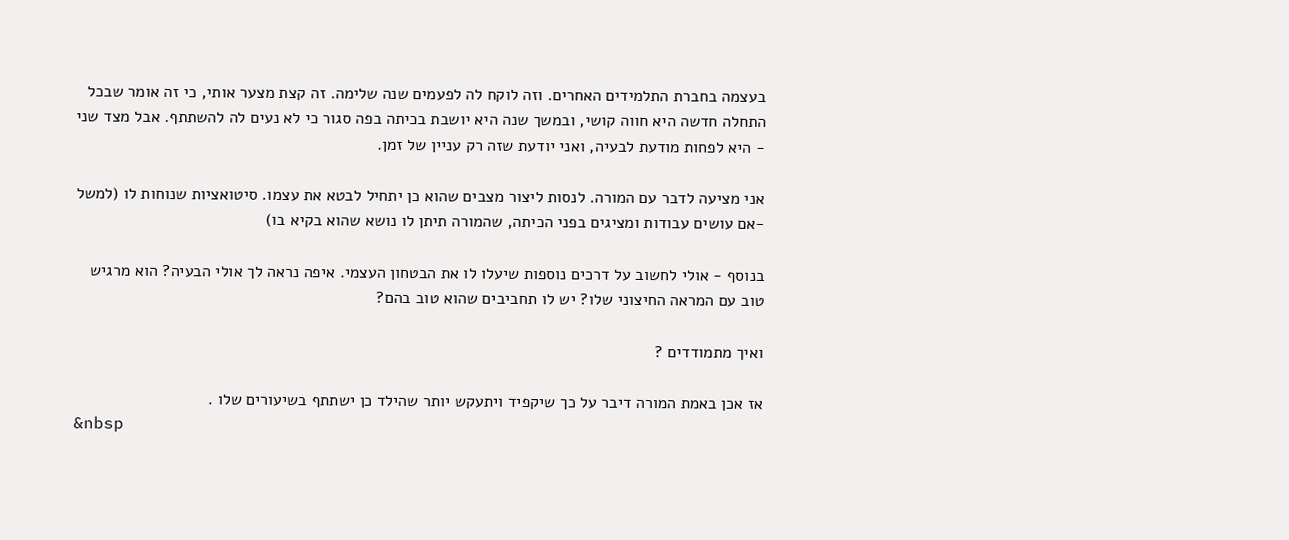בעצמה בחברת התלמידים האחרים. וזה לוקח לה לפעמים שנה שלימה. זה קצת מצער אותי, כי זה אומר שבכל התחלה חדשה היא חווה קושי, ובמשך שנה היא יושבת בכיתה בפה סגור כי לא נעים לה להשתתף. אבל מצד שני - היא לפחות מודעת לבעיה, ואני יודעת שזה רק עניין של זמן.

אני מציעה לדבר עם המורה. לנסות ליצור מצבים שהוא כן יתחיל לבטא את עצמו. סיטואציות שנוחות לו (למשל -אם עושים עבודות ומציגים בפני הכיתה, שהמורה תיתן לו נושא שהוא בקיא בו)

בנוסף - אולי לחשוב על דרכים נוספות שיעלו לו את הבטחון העצמי. איפה נראה לך אולי הבעיה? הוא מרגיש טוב עם המראה החיצוני שלו? יש לו תחביבים שהוא טוב בהם?

ואיך מתמודדים ?

אז אכן באמת המורה דיבר על כך שיקפיד ויתעקש יותר שהילד כן ישתתף בשיעורים שלו .
&nbsp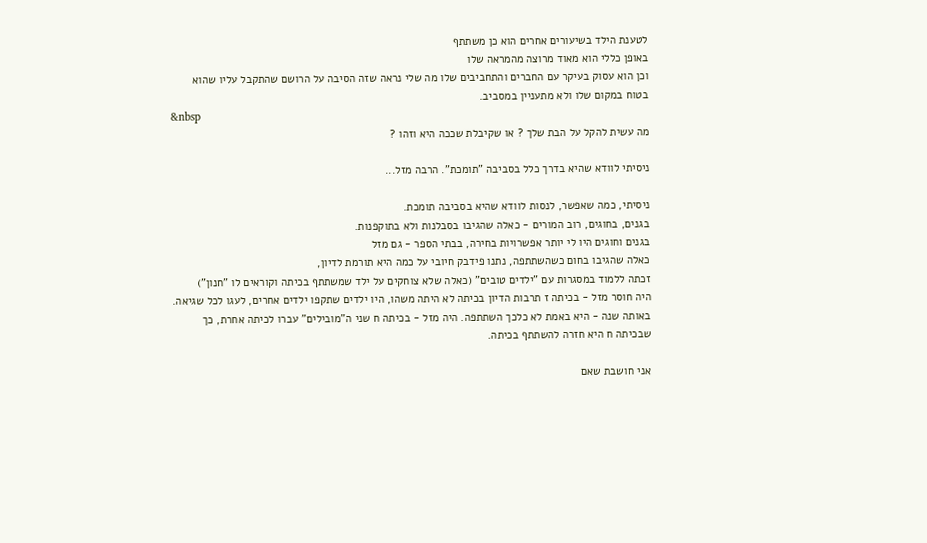לטענת הילד בשיעורים אחרים הוא כן משתתף
באופן כללי הוא מאוד מרוצה מהמראה שלו
וכן הוא עסוק בעיקר עם החברים והתחביבים שלו מה שלי נראה שזה הסיבה על הרושם שהתקבל עליו שהוא בטוח במקום שלו ולא מתעניין במסביב.
&nbsp
מה עשית להקל על הבת שלך ? או שקיבלת שככה היא וזהו ?

ניסיתי לוודא שהיא בדרך כלל בסביבה "תומכת". הרבה מזל...

ניסיתי, כמה שאפשר, לנסות לוודא שהיא בסביבה תומכת.
בגנים, בחוגים, רוב המורים - כאלה שהגיבו בסבלנות ולא בתוקפנות.
בגנים וחוגים היו לי יותר אפשרויות בחירה, בבתי הספר - גם מזל
כאלה שהגיבו בחום כשהשתתפה, נתנו פידבק חיובי על כמה היא תורמת לדיון,
זכתה ללמוד במסגרות עם "ילדים טובים" (כאלה שלא צוחקים על ילד שמשתתף בכיתה וקוראים לו "חנון")
היה חוסר מזל - בכיתה ז תרבות הדיון בכיתה לא היתה משהו, היו ילדים שתקפו ילדים אחרים, לעגו לכל שגיאה. באותה שנה - היא באמת לא כלכך השתתפה. היה מזל - בכיתה ח שני ה"מובילים" עברו לכיתה אחרת, כך שבכיתה ח היא חזרה להשתתף בכיתה.

אני חושבת שאם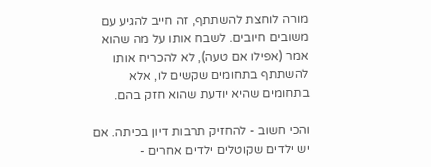מורה לוחצת להשתתף, זה חייב להגיע עם משובים חיובים. לשבח אותו על מה שהוא אמר (אפילו אם טעה), לא להכריח אותו להשתתף בתחומים שקשים לו, אלא בתחומים שהיא יודעת שהוא חזק בהם.

והכי חשוב - להחזיק תרבות דיון בכיתה. אם יש ילדים שקוטלים ילדים אחרים -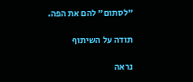"לסתום" להם את הפה.

תודה על השיתוף

נראה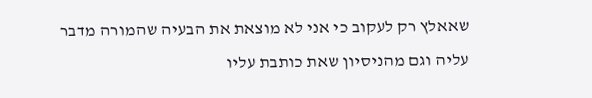שאאלץ רק לעקוב כי אני לא מוצאת את הבעיה שהמורה מדבר עליה וגם מהניסיון שאת כותבת עליו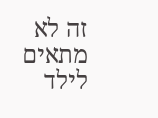זה לא מתאים לילד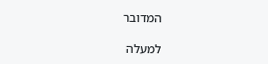המדובר

למעלה